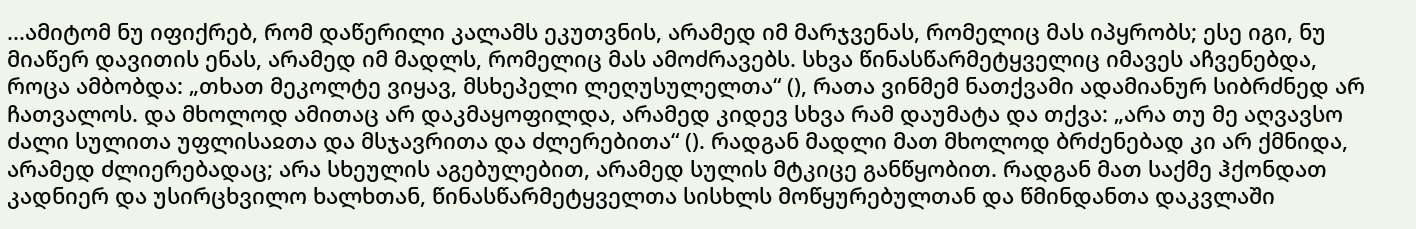...ამიტომ ნუ იფიქრებ, რომ დაწერილი კალამს ეკუთვნის, არამედ იმ მარჯვენას, რომელიც მას იპყრობს; ესე იგი, ნუ მიაწერ დავითის ენას, არამედ იმ მადლს, რომელიც მას ამოძრავებს. სხვა წინასწარმეტყველიც იმავეს აჩვენებდა, როცა ამბობდა: „თხათ მეკოლტე ვიყავ, მსხეპელი ლეღუსულელთა“ (), რათა ვინმემ ნათქვამი ადამიანურ სიბრძნედ არ ჩათვალოს. და მხოლოდ ამითაც არ დაკმაყოფილდა, არამედ კიდევ სხვა რამ დაუმატა და თქვა: „არა თუ მე აღვავსო ძალი სულითა უფლისაჲთა და მსჯავრითა და ძლერებითა“ (). რადგან მადლი მათ მხოლოდ ბრძენებად კი არ ქმნიდა, არამედ ძლიერებადაც; არა სხეულის აგებულებით, არამედ სულის მტკიცე განწყობით. რადგან მათ საქმე ჰქონდათ კადნიერ და უსირცხვილო ხალხთან, წინასწარმეტყველთა სისხლს მოწყურებულთან და წმინდანთა დაკვლაში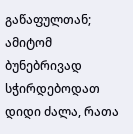გაწაფულთან; ამიტომ ბუნებრივად სჭირდებოდათ დიდი ძალა, რათა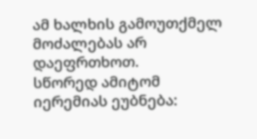ამ ხალხის გამოუთქმელ მოძალებას არ დაეფრთხოთ.
სწორედ ამიტომ იერემიას ეუბნება: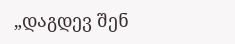„დაგდევ შენ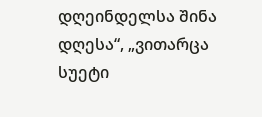დღეინდელსა შინა დღესა“, „ვითარცა სუეტი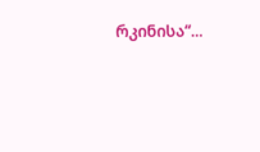რკინისა“...